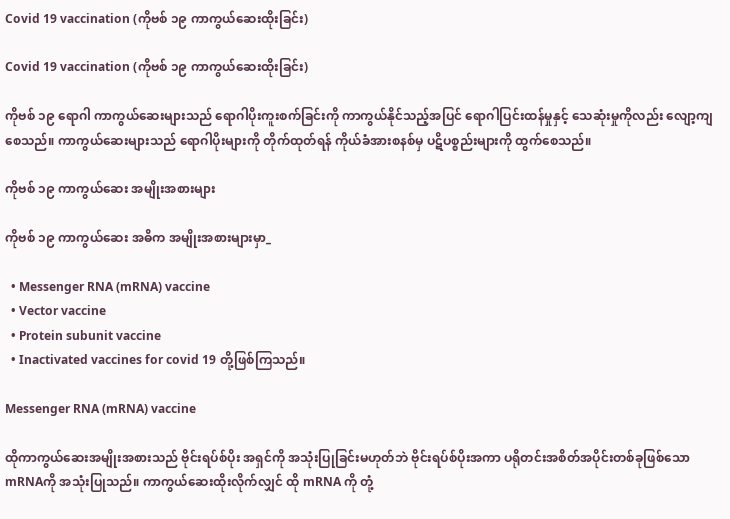Covid 19 vaccination (ကိုဗစ် ၁၉ ကာကွယ်ဆေးထိုးခြင်း)

Covid 19 vaccination (ကိုဗစ် ၁၉ ကာကွယ်ဆေးထိုးခြင်း)

ကိုဗစ် ၁၉ ရောဂါ ကာကွယ်ဆေးများသည် ရောဂါပိုးကူးစက်ခြင်းကို ကာကွယ်နိုင်သည့်အပြင် ရောဂါပြင်းထန်မှုနှင့် သေဆုံးမှုကိုလည်း လျော့ကျစေသည်။ ကာကွယ်ဆေးများသည် ရောဂါပိုးများကို တိုက်ထုတ်ရန် ကိုယ်ခံအားစနစ်မှ ပဋိပစ္စည်းများကို ထွက်စေသည်။

ကိုဗစ် ၁၉ ကာကွယ်ဆေး အမျိုးအစားများ

ကိုဗစ် ၁၉ ကာကွယ်ဆေး အဓိက အမျိုးအစားများမှာ_

  • Messenger RNA (mRNA) vaccine
  • Vector vaccine
  • Protein subunit vaccine
  • Inactivated vaccines for covid 19 တို့ဖြစ်ကြသည်။

Messenger RNA (mRNA) vaccine

ထိုကာကွယ်ဆေးအမျိုးအစားသည် ဗိုင်းရပ်စ်ပိုး အရှင်ကို အသုံးပြုခြင်းမဟုတ်ဘဲ ဗိုင်းရပ်စ်ပိုးအကာ ပရိုတင်းအစိတ်အပိုင်းတစ်ခုဖြစ်သော mRNAကို အသုံးပြုသည်။ ကာကွယ်ဆေးထိုးလိုက်လျှင် ထို mRNA ကို တုံ့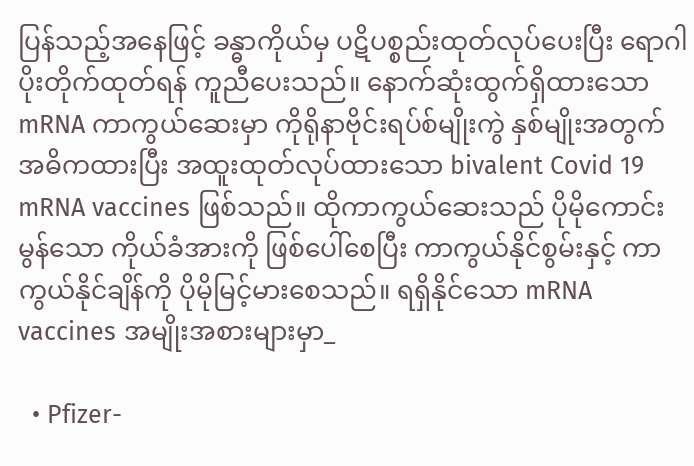ပြန်သည့်အနေဖြင့် ခန္ဓာကိုယ်မှ ပဋိပစ္စည်းထုတ်လုပ်ပေးပြီး ရောဂါပိုးတိုက်ထုတ်ရန် ကူညီပေးသည်။ နောက်ဆုံးထွက်ရှိထားသော mRNA ကာကွယ်ဆေးမှာ ကိုရိုနာဗိုင်းရပ်စ်မျိုးကွဲ နှစ်မျိုးအတွက် အဓိကထားပြီး အထူးထုတ်လုပ်ထားသော bivalent Covid 19 mRNA vaccines ဖြစ်သည်။ ထိုကာကွယ်ဆေးသည် ပိုမိုကောင်းမွန်သော ကိုယ်ခံအားကို ဖြစ်ပေါ်စေပြီး ကာကွယ်နိုင်စွမ်းနှင့် ကာကွယ်နိုင်ချိန်ကို ပိုမိုမြင့်မားစေသည်။ ရရှိနိုင်သော mRNA vaccines အမျိုးအစားများမှာ_

  • Pfizer-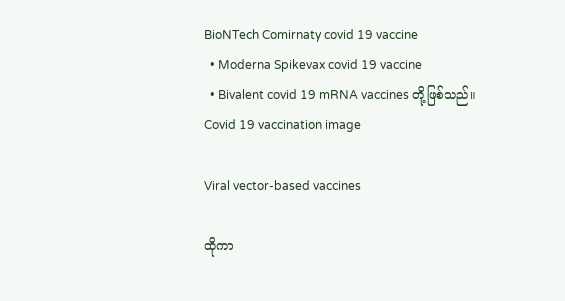BioNTech Comirnaty covid 19 vaccine
  • Moderna Spikevax covid 19 vaccine
  • Bivalent covid 19 mRNA vaccines တို့ဖြစ်သည်။
Covid 19 vaccination image

Viral vector-based vaccines

ထိုကာ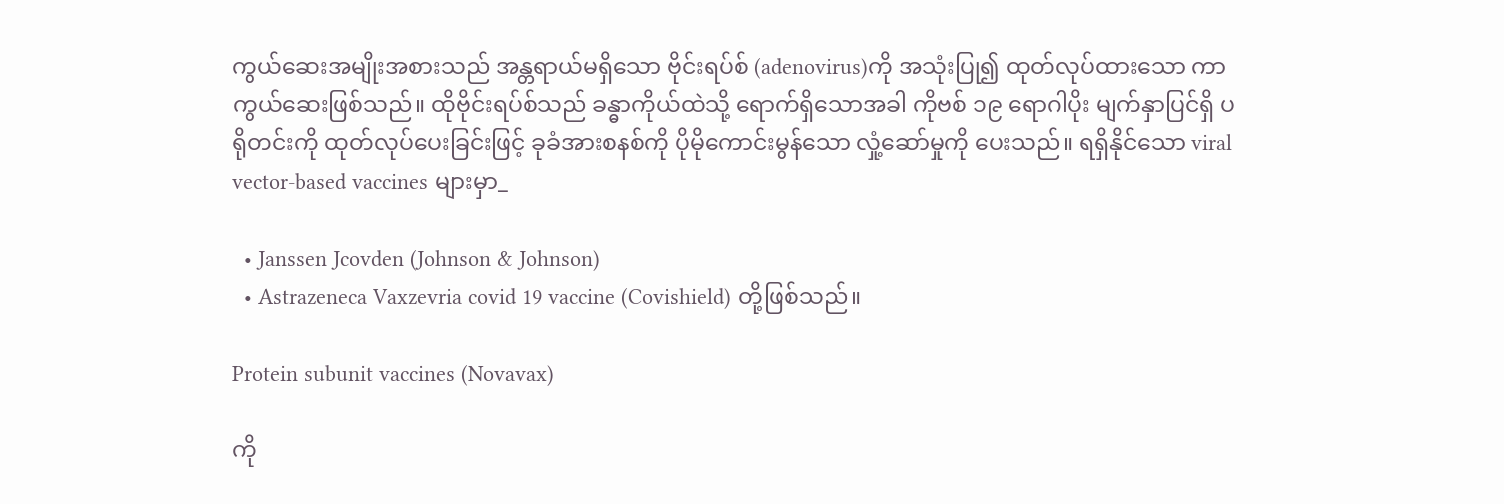ကွယ်ဆေးအမျိုးအစားသည် အန္တရာယ်မရှိသော ဗိုင်းရပ်စ် (adenovirus)ကို အသုံးပြု၍ ထုတ်လုပ်ထားသော ကာကွယ်ဆေးဖြစ်သည်။ ထိုဗိုင်းရပ်စ်သည် ခန္ဓာကိုယ်ထဲသို့ ရောက်ရှိသောအခါ ကိုဗစ် ၁၉ ရောဂါပိုး မျက်နှာပြင်ရှိ ပရိုတင်းကို ထုတ်လုပ်ပေးခြင်းဖြင့် ခုခံအားစနစ်ကို ပိုမိုကောင်းမွန်သော လှုံ့ဆော်မှုကို ပေးသည်။ ရရှိနိုင်သော viral vector-based vaccines များမှာ_

  • Janssen Jcovden (Johnson & Johnson)
  • Astrazeneca Vaxzevria covid 19 vaccine (Covishield) တို့ဖြစ်သည်။

Protein subunit vaccines (Novavax)

ကို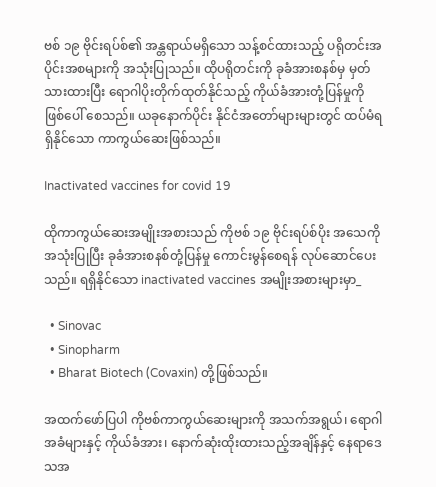ဗစ် ၁၉ ဗိုင်းရပ်စ်၏ အန္တရာယ်မရှိသော သန့်စင်ထားသည့် ပရိုတင်းအပိုင်းအစများကို အသုံးပြုသည်။ ထိုပရိုတင်းကို ခုခံအားစနစ်မှ မှတ်သားထားပြီး ရောဂါပိုးတိုက်ထုတ်နိုင်သည့် ကိုယ်ခံအားတုံ့ပြန်မှုကို ဖြစ်ပေါ် စေသည်။ ယခုနောက်ပိုင်း နိုင်ငံအတော်များများတွင် ထပ်မံရရှိနိုင်သော ကာကွယ်ဆေးဖြစ်သည်။

Inactivated vaccines for covid 19

ထိုကာကွယ်ဆေးအမျိုးအစားသည် ကိုဗစ် ၁၉ ဗိုင်းရပ်စ်ပိုး အသေကို အသုံးပြုပြီး ခုခံအားစနစ်တုံ့ပြန်မှု ကောင်းမွန်စေရန် လုပ်ဆောင်ပေးသည်။ ရရှိနိုင်သော inactivated vaccines အမျိုးအစားများမှာ_

  • Sinovac
  • Sinopharm
  • Bharat Biotech (Covaxin) တို့ဖြစ်သည်။

အထက်ဖော်ပြပါ ကိုဗစ်ကာကွယ်ဆေးများကို အသက်အရွယ်၊ ရောဂါအခံများနှင့် ကိုယ်ခံအား၊ နောက်ဆုံးထိုးထားသည့်အချိန်နှင့် နေရာ‌ဒေသအ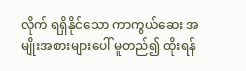လိုက် ရရှိနိုင်သော ကာကွယ်ဆေး အမျိုးအစားများပေါ် မူတည်၍ ထိုးရန်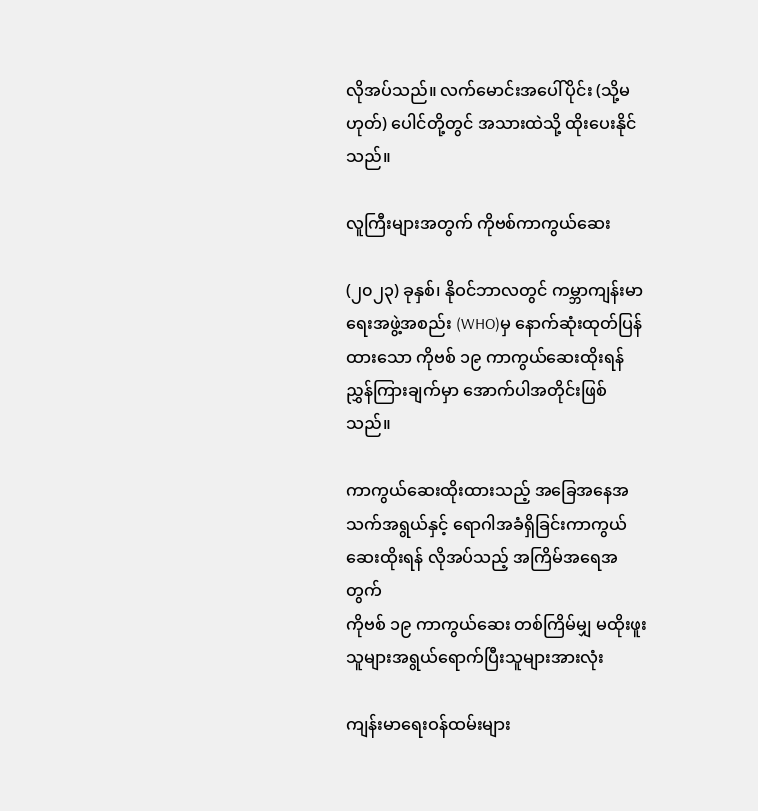လိုအပ်သည်။ လက်မောင်းအပေါ်ပိုင်း (သို့မဟုတ်) ပေါင်တို့တွင် အသားထဲသို့ ထိုးပေးနိုင်သည်။

လူကြီးများအတွက် ကိုဗစ်ကာကွယ်ဆေး

(၂၀၂၃) ခုနှစ်၊ နိုဝင်ဘာလတွင် ကမ္ဘာကျန်းမာရေးအဖွဲ့အစည်း (WHO)မှ နောက်ဆုံးထုတ်ပြန်ထားသော ကိုဗစ် ၁၉ ကာကွယ်ဆေးထိုးရန် ညွှန်ကြားချက်မှာ အောက်ပါအတိုင်းဖြစ်သည်။

ကာကွယ်ဆေးထိုးထားသည့် အခြေအနေအသက်အရွယ်နှင့် ရောဂါအခံရှိခြင်းကာကွယ်ဆေးထိုးရန် လိုအပ်သည့် အကြိမ်အရေအတွက်
ကိုဗစ် ၁၉ ကာကွယ်ဆေး တစ်ကြိမ်မျှ မထိုးဖူးသူများအရွယ်ရောက်ပြီးသူများအားလုံး

ကျန်းမာရေးဝန်ထမ်းများ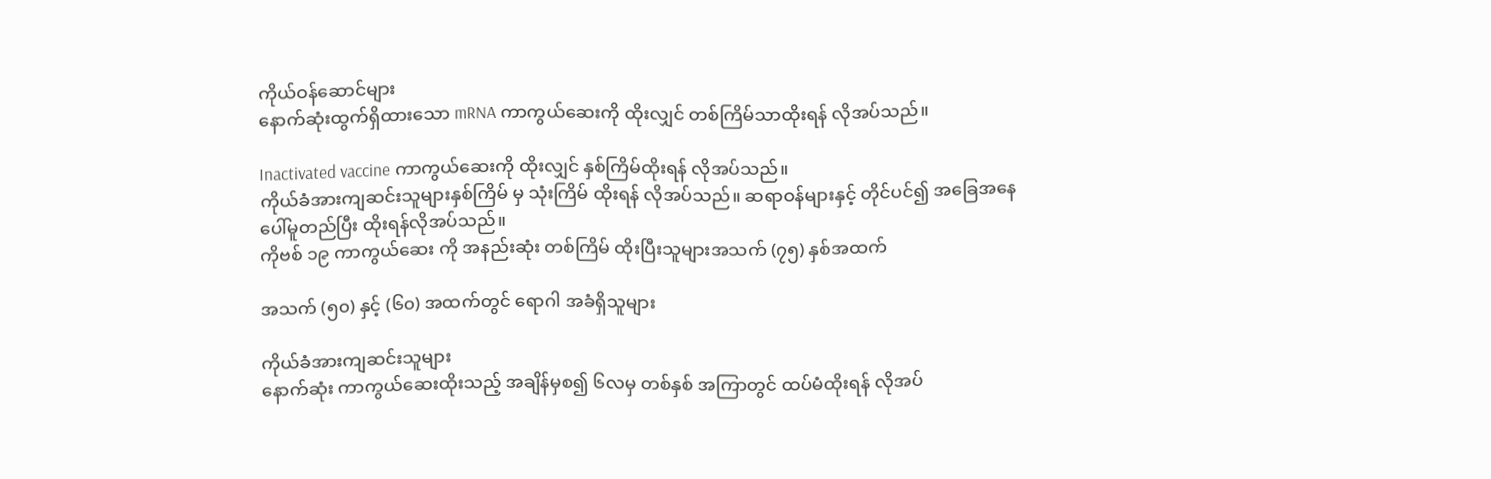ကိုယ်ဝန်ဆောင်များ
နောက်ဆုံးထွက်ရှိထားသော mRNA ကာကွယ်ဆေးကို ထိုးလျှင် တစ်ကြိမ်သာထိုးရန် လိုအပ်သည်။

Inactivated vaccine ကာကွယ်ဆေးကို ထိုးလျှင် နှစ်ကြိမ်ထိုးရန် လိုအပ်သည်။
ကိုယ်ခံအားကျဆင်းသူများနှစ်ကြိမ် မှ သုံးကြိမ် ထိုးရန် လိုအပ်သည်။ ဆရာဝန်များနှင့် တိုင်ပင်၍ အခြေအနေ ပေါ်မူတည်ပြီး ထိုးရန်လိုအပ်သည်။
ကိုဗစ် ၁၉ ကာကွယ်‌ဆေး ကို အနည်းဆုံး တစ်ကြိမ် ထိုးပြီးသူများအသက် (၇၅) နှစ်အထက်

အသက် (၅၀) နှင့် (၆၀) အထက်တွင် ရောဂါ အခံရှိသူများ

ကိုယ်ခံအားကျဆင်းသူများ
နောက်ဆုံး ကာကွယ်ဆေးထိုးသည့် အချိန်မှစ၍ ၆လမှ တစ်နှစ် အကြာတွင် ထပ်မံထိုးရန် လိုအပ်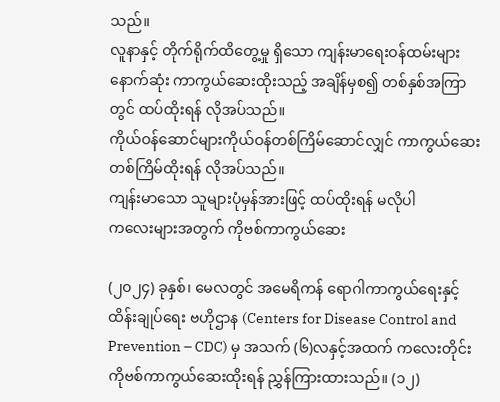သည်။
လူနာနှင့် တိုက်ရိုက်ထိတွေ့မှု ရှိသော ကျန်းမာရေးဝန်ထမ်းများနောက်ဆုံး ကာကွယ်ဆေးထိုးသည့် အချိန်မှစ၍ တစ်နှစ်အကြာတွင် ထပ်ထိုးရန် လိုအပ်သည်။
ကိုယ်ဝန်ဆောင်များကိုယ်ဝန်တစ်ကြိမ်ဆောင်လျှင် ကာကွယ်ဆေး တစ်ကြိမ်ထိုးရန် လိုအပ်သည်။
ကျန်းမာသော သူများပုံမှန်အားဖြင့် ထပ်ထိုးရန် မလိုပါ
ကလေးများအတွက် ကိုဗစ်ကာကွယ်ဆေး

(၂၀၂၄) ခုနှစ်၊ မေလတွင် အမေရိကန် ရောဂါကာကွယ်ရေးနှင့်ထိန်းချုပ်ရေး ဗဟိုဌာန (Centers for Disease Control and Prevention – CDC) မှ အသက် (၆)လနှင့်အထက် ကလေးတိုင်း ကိုဗစ်ကာကွယ်ဆေးထိုးရန် ညွှန်ကြားထားသည်။ (၁၂)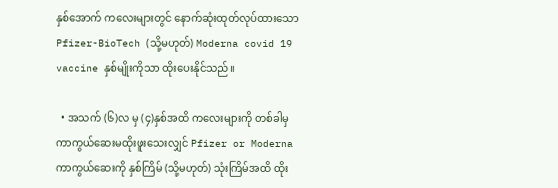နှစ်အောက် ကလေးများတွင် နောက်ဆုံးထုတ်လုပ်ထားသော Pfizer-BioTech (သို့မဟုတ်) Moderna covid 19 vaccine နှစ်မျိုးကိုသာ ထိုးပေးနိုင်သည်။

  • အသက် (၆)လ မှ (၄)နှစ်အထိ ကလေးများကို တစ်ခါမှ ကာကွယ်ဆေးမထိုးဖူးသေးလျှင် Pfizer or Moderna ကာကွယ်ဆေးကို နှစ်ကြိမ် (သို့မဟုတ်) သုံးကြိမ်အထိ ထိုး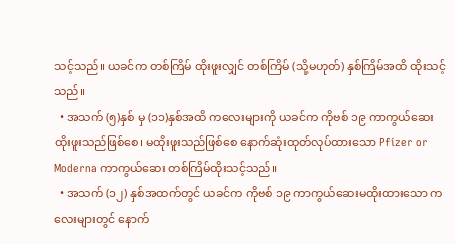သင့်သည်။ ယခင်က တစ်ကြိမ် ထိုးဖူးလျှင် တစ်ကြိမ် (သို့မဟုတ်) နှစ်ကြိမ်အထိ ထိုးသင့်သည်။
  • အသက် (၅)နှစ် မှ (၁၁)နှစ်အထိ ကလေးများကို ယခင်က ကိုဗစ် ၁၉ ကာကွယ်ဆေး ထိုးဖူးသည်ဖြစ်စေ၊ မထိုးဖူးသည်ဖြစ်စေ နောက်ဆုံးထုတ်လုပ်ထားသော Pfizer or Moderna ကာကွယ်‌ဆေး တစ်ကြိမ်ထိုးသင့်သည်။
  • အသက် (၁၂) နှစ်အထက်တွင် ယခင်က ကိုဗစ် ၁၉ ကာကွယ်ဆေးမထိုးထားသော ကလေးများတွင် နောက်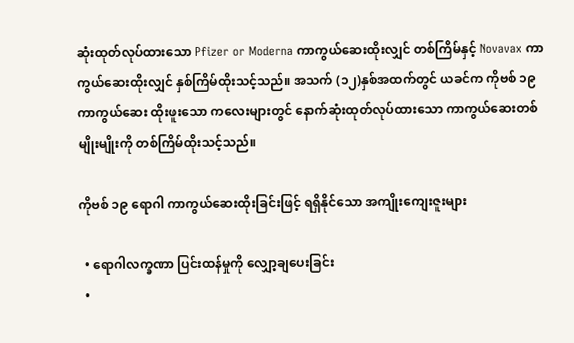ဆုံးထုတ်လုပ်ထားသော Pfizer or Moderna ကာကွယ်‌ဆေးထိုးလျှင် တစ်ကြိမ်နှင့် Novavax ကာကွယ်ဆေးထိုးလျှင် နှစ်ကြိမ်ထိုးသင့်သည်။ အသက် (၁၂)နှစ်အထက်တွင် ယခင်က ကိုဗစ် ၁၉ ကာကွယ်ဆေး ထိုးဖူးသော ကလေးများတွင် နောက်ဆုံးထုတ်လုပ်ထားသော ကာကွယ်ဆေးတစ်မျိုးမျိုးကို တစ်ကြိမ်ထိုးသင့်သည်။

ကိုဗစ် ၁၉ ရောဂါ ကာကွယ်ဆေးထိုးခြင်းဖြင့် ရရှိနိုင်သော အကျိုးကျေးဇူးများ

  • ရောဂါလက္ခဏာ ပြင်းထန်မှုကို လျှော့ချပေးခြင်း
  •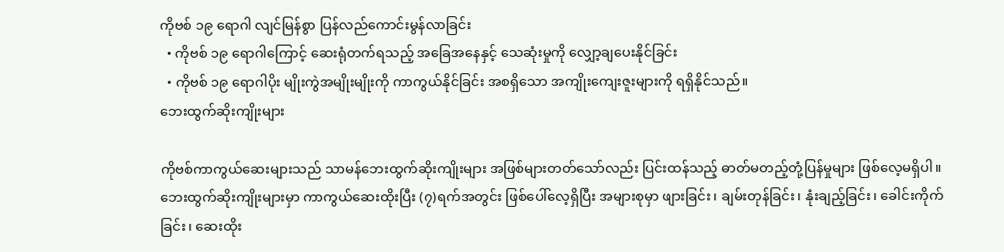ကိုဗစ် ၁၉ ရောဂါ လျင်မြန်စွာ ပြန်လည်ကောင်းမွန်လာခြင်း
  • ကိုဗစ် ၁၉ ရောဂါကြောင့် ဆေးရုံတက်ရသည့် အခြေအနေနှင့် သေဆုံးမှုကို လျှော့ချပေးနိုင်ခြင်း
  • ကိုဗစ် ၁၉ ရောဂါပိုး မျိုးကွဲအမျိုးမျိုးကို ကာကွယ်နိုင်ခြင်း အစရှိသော အကျိုးကျေးဇူးများကို ရရှိနိုင်သည်။
ဘေးထွက်ဆိုးကျိုးများ

ကိုဗစ်ကာကွယ်ဆေးများသည် သာမန်ဘေးထွက်ဆိုးကျိုးများ အဖြစ်များတတ်သော်လည်း ပြင်းထန်သည့် ဓာတ်မတည့်တုံ့ပြန်မှုများ ဖြစ်လေ့မရှိပါ။ ဘေးထွက်ဆိုးကျိုးများမှာ ကာကွယ်ဆေးထိုးပြီး (၇)ရက်အတွင်း ဖြစ်ပေါ်လေ့ရှိပြီး အများစုမှာ ဖျားခြင်း၊ ချမ်းတုန်ခြင်း၊ နုံးချည့်ခြင်း၊ ခေါင်းကိုက်ခြင်း၊ ဆေးထိုး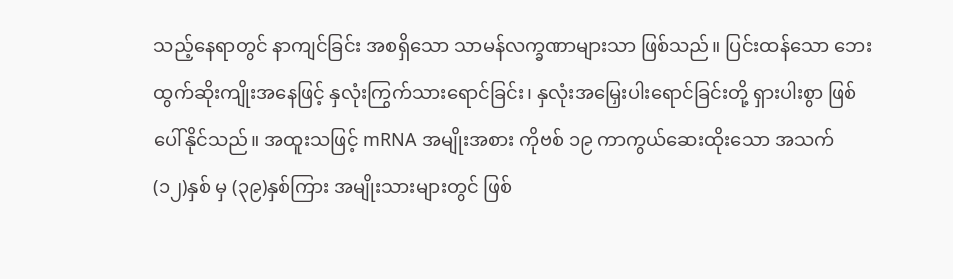သည့်နေရာတွင် နာကျင်ခြင်း အစရှိသော သာမန်လက္ခဏာများသာ ဖြစ်သည်။ ပြင်းထန်သော ဘေးထွက်ဆိုးကျိုးအနေဖြင့် နှလုံးကြွက်သားရောင်ခြင်း၊ နှလုံးအမြှေးပါးရောင်ခြင်းတို့ ရှားပါးစွာ ဖြစ်ပေါ်နိုင်သည်။ အထူးသဖြင့် mRNA အမျိုးအစား ကိုဗစ် ၁၉ ကာကွယ်ဆေးထိုးသော အသက် (၁၂)နှစ် မှ (၃၉)နှစ်ကြား အမျိုးသားများတွင် ဖြစ်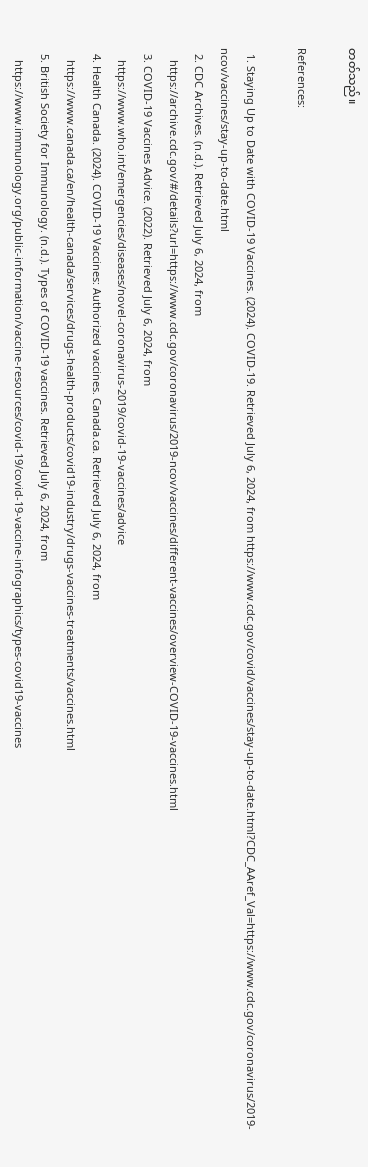တတ်သည်။

References:

  1. Staying Up to Date with COVID-19 Vaccines. (2024). COVID-19. Retrieved July 6, 2024, from https://www.cdc.gov/covid/vaccines/stay-up-to-date.html?CDC_AAref_Val=https://www.cdc.gov/coronavirus/2019-ncov/vaccines/stay-up-to-date.html
  2. CDC Archives. (n.d.). Retrieved July 6, 2024, from
    https://archive.cdc.gov/#/details?url=https://www.cdc.gov/coronavirus/2019-ncov/vaccines/different-vaccines/overview-COVID-19-vaccines.html
  3. COVID-19 Vaccines Advice. (2022). Retrieved July 6, 2024, from
    https://www.who.int/emergencies/diseases/novel-coronavirus-2019/covid-19-vaccines/advice
  4. Health Canada. (2024). COVID-19 Vaccines: Authorized vaccines. Canada.ca. Retrieved July 6, 2024, from
    https://www.canada.ca/en/health-canada/services/drugs-health-products/covid19-industry/drugs-vaccines-treatments/vaccines.html
  5. British Society for Immunology. (n.d.). Types of COVID-19 vaccines. Retrieved July 6, 2024, from
    https://www.immunology.org/public-information/vaccine-resources/covid-19/covid-19-vaccine-infographics/types-covid19-vaccines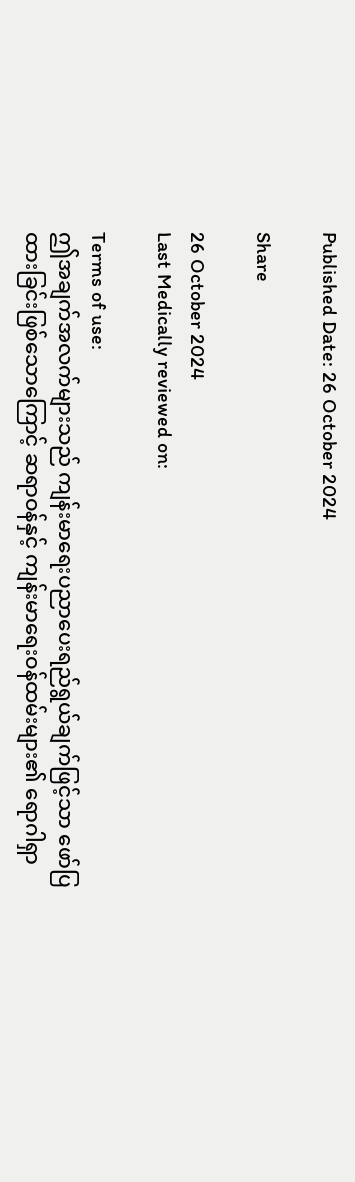Published Date: 26 October 2024

Share

26 October 2024
Last Medically reviewed on:

Terms of use:
ဤအချက်အလက်များသည် ကျန်းမာရေးပညာပေးရည်ရွယ်ချက်ဖြင့်သာ ဖော်ပြထားခြင်းဖြစ်သောကြောင့် ဆရာဝန်နှင့် ကျန်းမာရေးဝန်ထမ်းများ၏ ရောဂါရှာ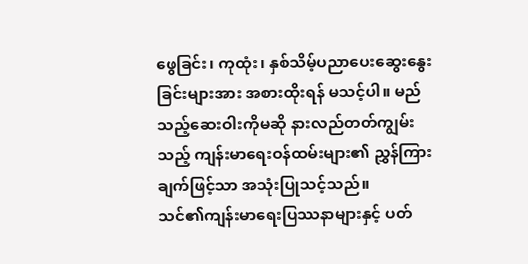ဖွေခြင်း၊ ကုထုံး၊ နှစ်သိမ့်ပညာပေးဆွေးနွေးခြင်းများအား အစားထိုးရန် မသင့်ပါ။ မည်သည့်ဆေးဝါးကိုမဆို နားလည်တတ်ကျွမ်းသည့် ကျန်းမာရေးဝန်ထမ်းများ၏ ညွှန်ကြားချက်ဖြင့်သာ အသုံးပြုသင့်သည်။
သင်၏ကျန်းမာရေးပြဿနာများနှင့် ပတ်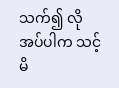သက်၍ လိုအပ်ပါက သင့်မိ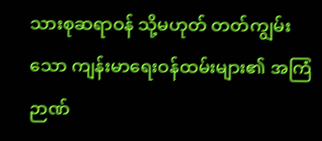သားစုဆရာဝန် သို့မဟုတ် တတ်ကျွမ်းသော ကျန်းမာရေးဝန်ထမ်းများ၏ အကြံဉာဏ်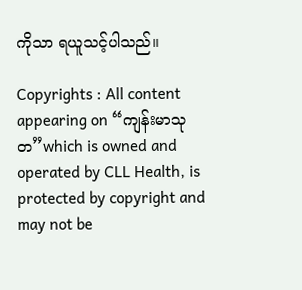ကိုသာ ရယူသင့်ပါသည်။

Copyrights : All content appearing on “ကျန်းမာသုတ”which is owned and operated by CLL Health, is protected by copyright and may not be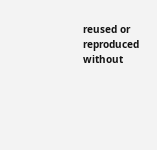reused or reproduced without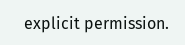explicit permission.